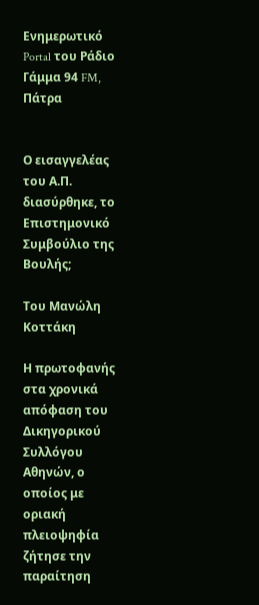Ενημερωτικό Portal του Ράδιο Γάμμα 94 FM, Πάτρα


Ο εισαγγελέας του Α.Π. διασύρθηκε, το Επιστημονικό Συμβούλιο της Βουλής;

Του Μανώλη Κοττάκη

Η πρωτοφανής στα χρονικά απόφαση του Δικηγορικού Συλλόγου Αθηνών, ο οποίος με οριακή πλειοψηφία ζήτησε την παραίτηση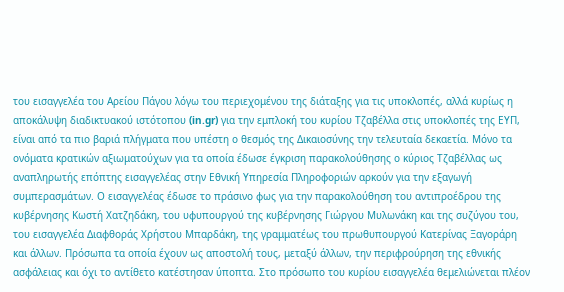του εισαγγελέα του Αρείου Πάγου λόγω του περιεχομένου της διάταξης για τις υποκλοπές, αλλά κυρίως η αποκάλυψη διαδικτυακού ιστότοπου (in.gr) για την εμπλοκή του κυρίου Τζαβέλλα στις υποκλοπές της ΕΥΠ, είναι από τα πιο βαριά πλήγματα που υπέστη ο θεσμός της Δικαιοσύνης την τελευταία δεκαετία. Μόνο τα ονόματα κρατικών αξιωματούχων για τα οποία έδωσε έγκριση παρακολούθησης ο κύριος Τζαβέλλας ως αναπληρωτής επόπτης εισαγγελέας στην Εθνική Υπηρεσία Πληροφοριών αρκούν για την εξαγωγή συμπερασμάτων. Ο εισαγγελέας έδωσε το πράσινο φως για την παρακολούθηση του αντιπροέδρου της κυβέρνησης Κωστή Χατζηδάκη, του υφυπουργού της κυβέρνησης Γιώργου Μυλωνάκη και της συζύγου του, του εισαγγελέα Διαφθοράς Χρήστου Μπαρδάκη, της γραμματέως του πρωθυπουργού Κατερίνας Ξαγοράρη και άλλων. Πρόσωπα τα οποία έχουν ως αποστολή τους, μεταξύ άλλων, την περιφρούρηση της εθνικής ασφάλειας και όχι το αντίθετο κατέστησαν ύποπτα. Στο πρόσωπο του κυρίου εισαγγελέα θεμελιώνεται πλέον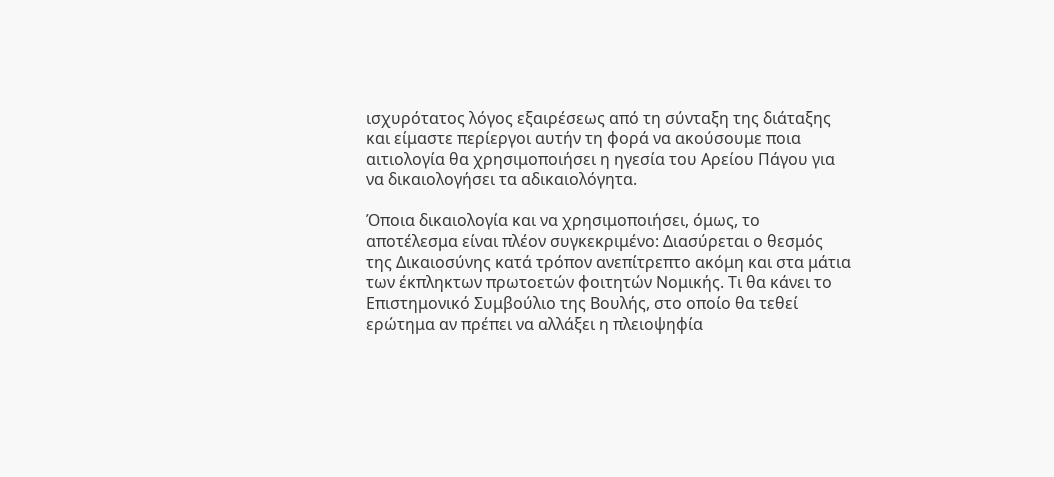ισχυρότατος λόγος εξαιρέσεως από τη σύνταξη της διάταξης και είμαστε περίεργοι αυτήν τη φορά να ακούσουμε ποια αιτιολογία θα χρησιμοποιήσει η ηγεσία του Αρείου Πάγου για να δικαιολογήσει τα αδικαιολόγητα.

Όποια δικαιολογία και να χρησιμοποιήσει, όμως, το αποτέλεσμα είναι πλέον συγκεκριμένο: Διασύρεται ο θεσμός της Δικαιοσύνης κατά τρόπον ανεπίτρεπτο ακόμη και στα μάτια των έκπληκτων πρωτοετών φοιτητών Νομικής. Τι θα κάνει το Επιστημονικό Συμβούλιο της Βουλής, στο οποίο θα τεθεί ερώτημα αν πρέπει να αλλάξει η πλειοψηφία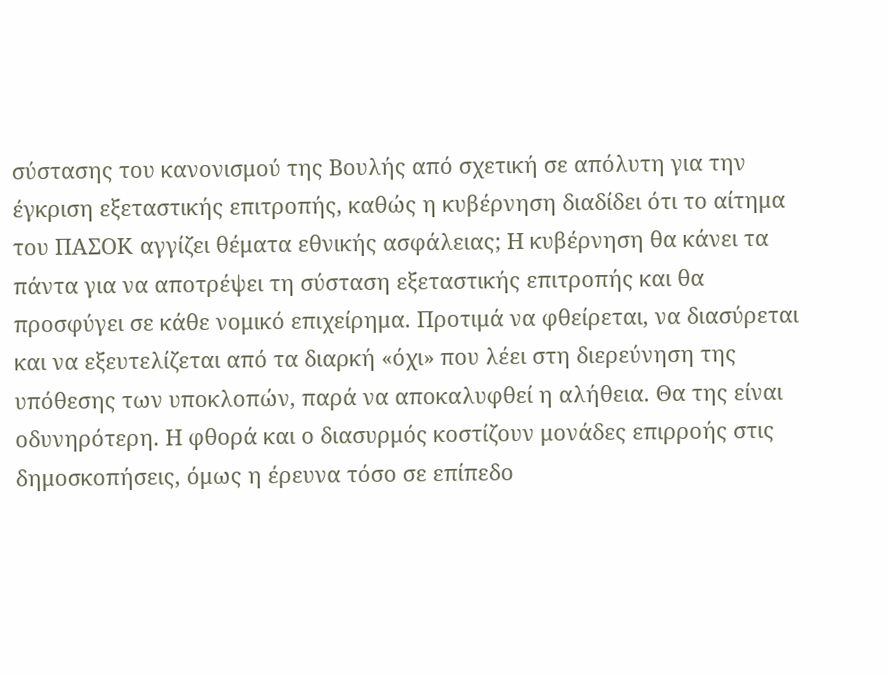σύστασης του κανονισμού της Βουλής από σχετική σε απόλυτη για την έγκριση εξεταστικής επιτροπής, καθώς η κυβέρνηση διαδίδει ότι το αίτημα του ΠΑΣΟΚ αγγίζει θέματα εθνικής ασφάλειας; Η κυβέρνηση θα κάνει τα πάντα για να αποτρέψει τη σύσταση εξεταστικής επιτροπής και θα προσφύγει σε κάθε νομικό επιχείρημα. Προτιμά να φθείρεται, να διασύρεται και να εξευτελίζεται από τα διαρκή «όχι» που λέει στη διερεύνηση της υπόθεσης των υποκλοπών, παρά να αποκαλυφθεί η αλήθεια. Θα της είναι οδυνηρότερη. Η φθορά και ο διασυρμός κοστίζουν μονάδες επιρροής στις δημοσκοπήσεις, όμως η έρευνα τόσο σε επίπεδο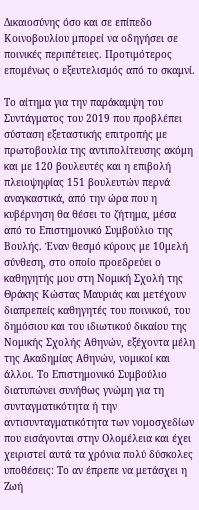Δικαιοσύνης όσο και σε επίπεδο Κοινοβουλίου μπορεί να οδηγήσει σε ποινικές περιπέτειες. Προτιμότερος επομένως ο εξευτελισμός από το σκαμνί.

Το αίτημα για την παράκαμψη του Συντάγματος του 2019 που προβλέπει σύσταση εξεταστικής επιτροπής με πρωτοβουλία της αντιπολίτευσης ακόμη και με 120 βουλευτές και η επιβολή πλειοψηφίας 151 βουλευτών περνά αναγκαστικά, από την ώρα που η κυβέρνηση θα θέσει το ζήτημα, μέσα από το Επιστημονικό Συμβούλιο της Βουλής. Έναν θεσμό κύρους με 10μελή σύνθεση, στο οποίο προεδρεύει ο καθηγητής μου στη Νομική Σχολή της Θράκης Κώστας Μαυριάς και μετέχουν διαπρεπείς καθηγητές του ποινικού, του δημόσιου και του ιδιωτικού δικαίου της Νομικής Σχολής Αθηνών, εξέχοντα μέλη της Ακαδημίας Αθηνών, νομικοί και άλλοι. Το Επιστημονικό Συμβούλιο διατυπώνει συνήθως γνώμη για τη συνταγματικότητα ή την αντισυνταγματικότητα των νομοσχεδίων που εισάγονται στην Ολομέλεια και έχει χειριστεί αυτά τα χρόνια πολύ δύσκολες υποθέσεις: Το αν έπρεπε να μετάσχει η Ζωή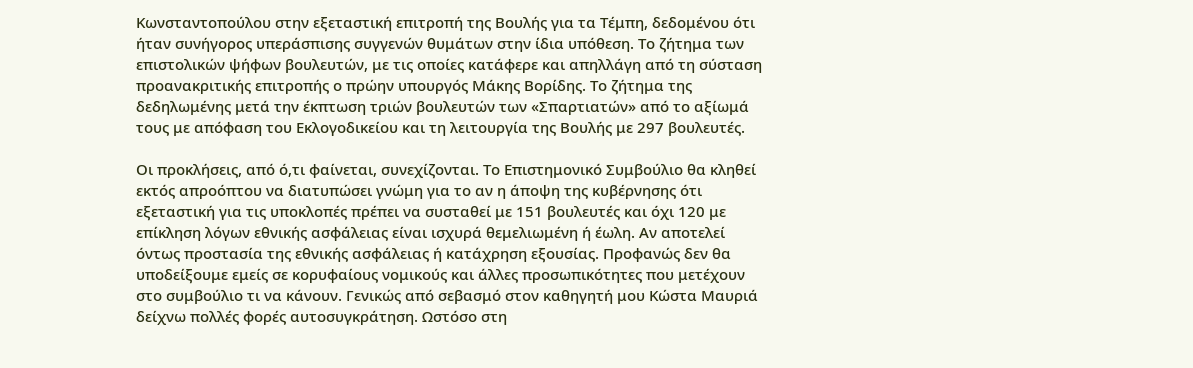Κωνσταντοπούλου στην εξεταστική επιτροπή της Βουλής για τα Τέμπη, δεδομένου ότι ήταν συνήγορος υπεράσπισης συγγενών θυμάτων στην ίδια υπόθεση. Το ζήτημα των επιστολικών ψήφων βουλευτών, με τις οποίες κατάφερε και απηλλάγη από τη σύσταση προανακριτικής επιτροπής ο πρώην υπουργός Μάκης Βορίδης. Το ζήτημα της δεδηλωμένης μετά την έκπτωση τριών βουλευτών των «Σπαρτιατών» από το αξίωμά τους με απόφαση του Εκλογοδικείου και τη λειτουργία της Βουλής με 297 βουλευτές.

Οι προκλήσεις, από ό,τι φαίνεται, συνεχίζονται. Το Επιστημονικό Συμβούλιο θα κληθεί εκτός απροόπτου να διατυπώσει γνώμη για το αν η άποψη της κυβέρνησης ότι εξεταστική για τις υποκλοπές πρέπει να συσταθεί με 151 βουλευτές και όχι 120 με επίκληση λόγων εθνικής ασφάλειας είναι ισχυρά θεμελιωμένη ή έωλη. Αν αποτελεί όντως προστασία της εθνικής ασφάλειας ή κατάχρηση εξουσίας. Προφανώς δεν θα υποδείξουμε εμείς σε κορυφαίους νομικούς και άλλες προσωπικότητες που μετέχουν στο συμβούλιο τι να κάνουν. Γενικώς από σεβασμό στον καθηγητή μου Κώστα Μαυριά δείχνω πολλές φορές αυτοσυγκράτηση. Ωστόσο στη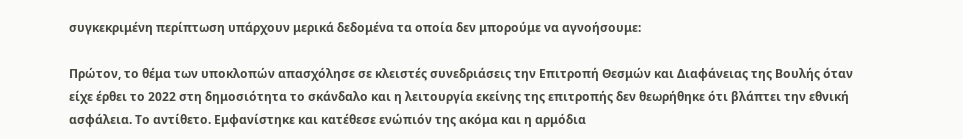συγκεκριμένη περίπτωση υπάρχουν μερικά δεδομένα τα οποία δεν μπορούμε να αγνοήσουμε:

Πρώτον, το θέμα των υποκλοπών απασχόλησε σε κλειστές συνεδριάσεις την Επιτροπή Θεσμών και Διαφάνειας της Βουλής όταν είχε έρθει το 2022 στη δημοσιότητα το σκάνδαλο και η λειτουργία εκείνης της επιτροπής δεν θεωρήθηκε ότι βλάπτει την εθνική ασφάλεια. Το αντίθετο. Εμφανίστηκε και κατέθεσε ενώπιόν της ακόμα και η αρμόδια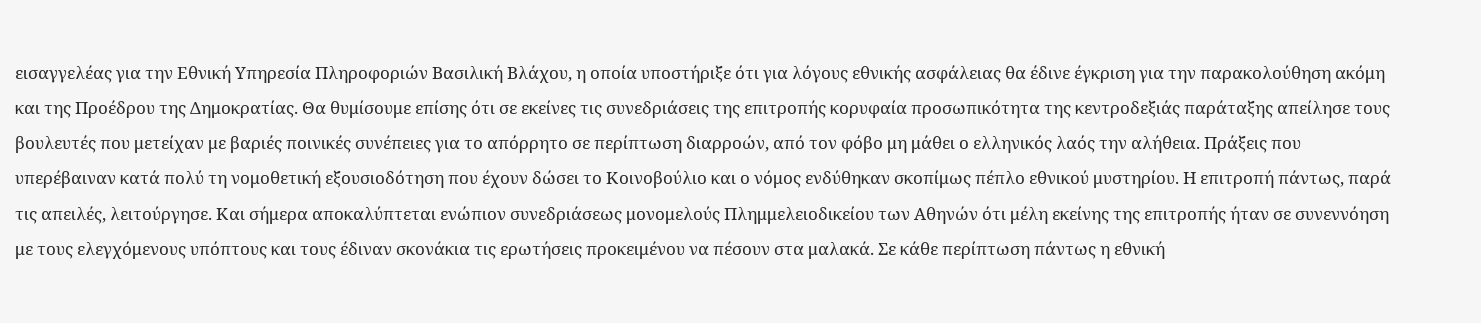εισαγγελέας για την Εθνική Υπηρεσία Πληροφοριών Βασιλική Βλάχου, η οποία υποστήριξε ότι για λόγους εθνικής ασφάλειας θα έδινε έγκριση για την παρακολούθηση ακόμη και της Προέδρου της Δημοκρατίας. Θα θυμίσουμε επίσης ότι σε εκείνες τις συνεδριάσεις της επιτροπής κορυφαία προσωπικότητα της κεντροδεξιάς παράταξης απείλησε τους βουλευτές που μετείχαν με βαριές ποινικές συνέπειες για το απόρρητο σε περίπτωση διαρροών, από τον φόβο μη μάθει ο ελληνικός λαός την αλήθεια. Πράξεις που υπερέβαιναν κατά πολύ τη νομοθετική εξουσιοδότηση που έχουν δώσει το Κοινοβούλιο και ο νόμος ενδύθηκαν σκοπίμως πέπλο εθνικού μυστηρίου. Η επιτροπή πάντως, παρά τις απειλές, λειτούργησε. Και σήμερα αποκαλύπτεται ενώπιον συνεδριάσεως μονομελούς Πλημμελειοδικείου των Αθηνών ότι μέλη εκείνης της επιτροπής ήταν σε συνεννόηση με τους ελεγχόμενους υπόπτους και τους έδιναν σκονάκια τις ερωτήσεις προκειμένου να πέσουν στα μαλακά. Σε κάθε περίπτωση πάντως η εθνική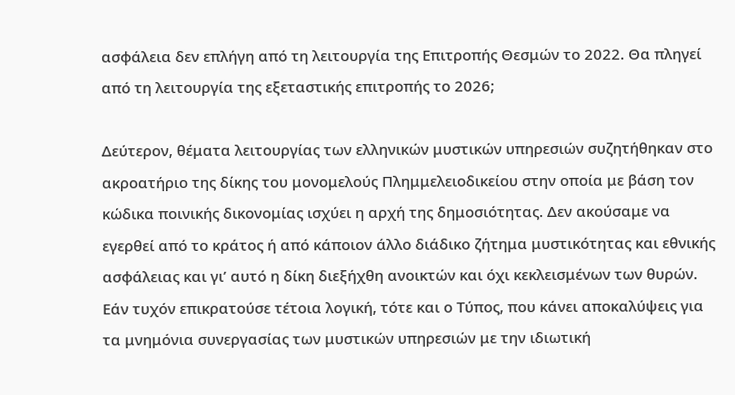ασφάλεια δεν επλήγη από τη λειτουργία της Επιτροπής Θεσμών το 2022. Θα πληγεί από τη λειτουργία της εξεταστικής επιτροπής το 2026;

Δεύτερον, θέματα λειτουργίας των ελληνικών μυστικών υπηρεσιών συζητήθηκαν στο ακροατήριο της δίκης του μονομελούς Πλημμελειοδικείου στην οποία με βάση τον κώδικα ποινικής δικονομίας ισχύει η αρχή της δημοσιότητας. Δεν ακούσαμε να εγερθεί από το κράτος ή από κάποιον άλλο διάδικο ζήτημα μυστικότητας και εθνικής ασφάλειας και γι’ αυτό η δίκη διεξήχθη ανοικτών και όχι κεκλεισμένων των θυρών. Εάν τυχόν επικρατούσε τέτοια λογική, τότε και ο Τύπος, που κάνει αποκαλύψεις για τα μνημόνια συνεργασίας των μυστικών υπηρεσιών με την ιδιωτική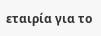εταιρία για το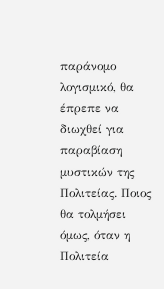παράνομο λογισμικό, θα έπρεπε να διωχθεί για παραβίαση μυστικών της Πολιτείας. Ποιος θα τολμήσει όμως, όταν η Πολιτεία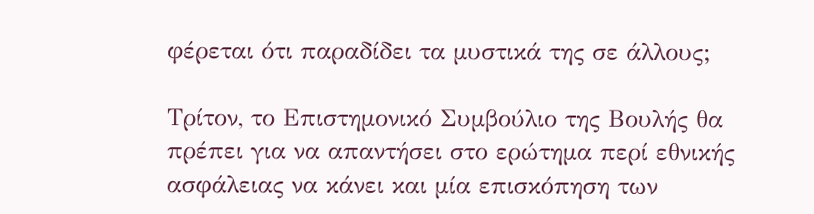φέρεται ότι παραδίδει τα μυστικά της σε άλλους;

Τρίτον, το Επιστημονικό Συμβούλιο της Βουλής θα πρέπει για να απαντήσει στο ερώτημα περί εθνικής ασφάλειας να κάνει και μία επισκόπηση των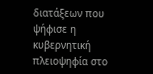διατάξεων που ψήφισε η κυβερνητική πλειοψηφία στο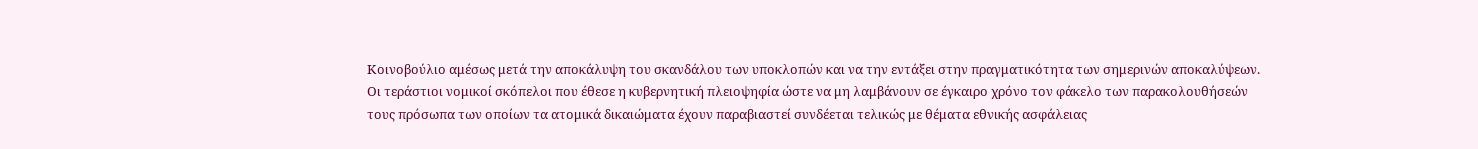Κοινοβούλιο αμέσως μετά την αποκάλυψη του σκανδάλου των υποκλοπών και να την εντάξει στην πραγματικότητα των σημερινών αποκαλύψεων. Οι τεράστιοι νομικοί σκόπελοι που έθεσε η κυβερνητική πλειοψηφία ώστε να μη λαμβάνουν σε έγκαιρο χρόνο τον φάκελο των παρακολουθήσεών τους πρόσωπα των οποίων τα ατομικά δικαιώματα έχουν παραβιαστεί συνδέεται τελικώς με θέματα εθνικής ασφάλειας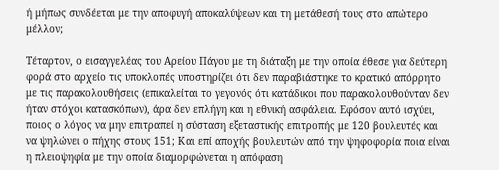ή μήπως συνδέεται με την αποφυγή αποκαλύψεων και τη μετάθεσή τους στο απώτερο μέλλον;

Τέταρτον, ο εισαγγελέας του Αρείου Πάγου με τη διάταξη με την οποία έθεσε για δεύτερη φορά στο αρχείο τις υποκλοπές υποστηρίζει ότι δεν παραβιάστηκε το κρατικό απόρρητο με τις παρακολουθήσεις (επικαλείται το γεγονός ότι κατάδικοι που παρακολουθούνταν δεν ήταν στόχοι κατασκόπων), άρα δεν επλήγη και η εθνική ασφάλεια. Εφόσον αυτό ισχύει, ποιος ο λόγος να μην επιτραπεί η σύσταση εξεταστικής επιτροπής με 120 βουλευτές και να ψηλώνει ο πήχης στους 151; Και επί αποχής βουλευτών από την ψηφοφορία ποια είναι η πλειοψηφία με την οποία διαμορφώνεται η απόφαση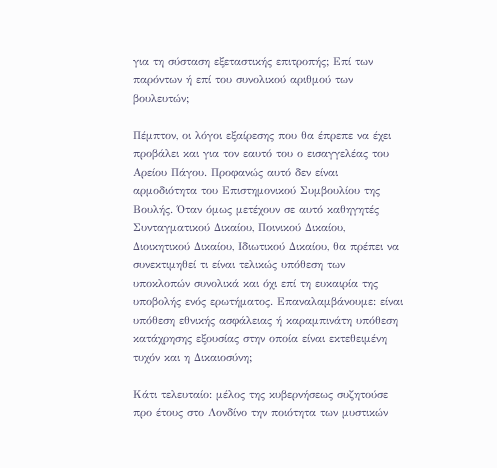για τη σύσταση εξεταστικής επιτροπής; Επί των παρόντων ή επί του συνολικού αριθμού των βουλευτών;

Πέμπτον, οι λόγοι εξαίρεσης που θα έπρεπε να έχει προβάλει και για τον εαυτό του ο εισαγγελέας του Αρείου Πάγου. Προφανώς αυτό δεν είναι αρμοδιότητα του Επιστημονικού Συμβουλίου της Βουλής. Όταν όμως μετέχουν σε αυτό καθηγητές Συνταγματικού Δικαίου, Ποινικού Δικαίου, Διοικητικού Δικαίου, Ιδιωτικού Δικαίου, θα πρέπει να συνεκτιμηθεί τι είναι τελικώς υπόθεση των υποκλοπών συνολικά και όχι επί τη ευκαιρία της υποβολής ενός ερωτήματος. Επαναλαμβάνουμε: είναι υπόθεση εθνικής ασφάλειας ή καραμπινάτη υπόθεση κατάχρησης εξουσίας στην οποία είναι εκτεθειμένη τυχόν και η Δικαιοσύνη;

Κάτι τελευταίο: μέλος της κυβερνήσεως συζητούσε προ έτους στο Λονδίνο την ποιότητα των μυστικών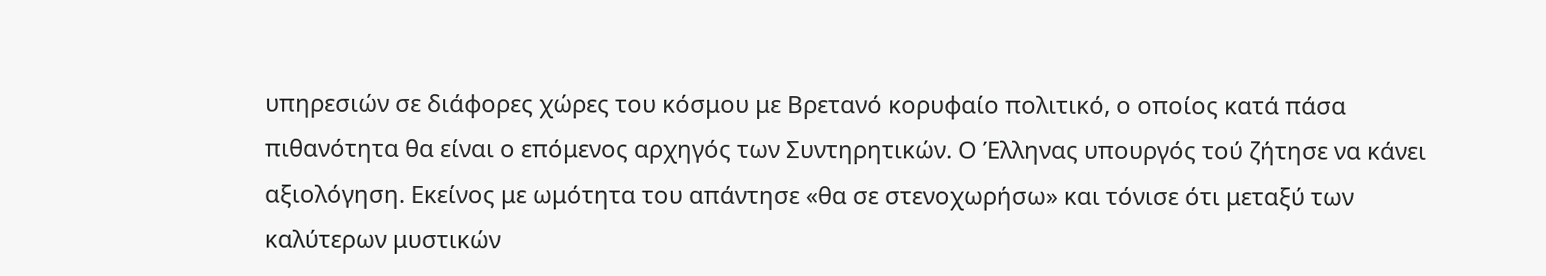υπηρεσιών σε διάφορες χώρες του κόσμου με Βρετανό κορυφαίο πολιτικό, ο οποίος κατά πάσα πιθανότητα θα είναι ο επόμενος αρχηγός των Συντηρητικών. Ο Έλληνας υπουργός τού ζήτησε να κάνει αξιολόγηση. Εκείνος με ωμότητα του απάντησε «θα σε στενοχωρήσω» και τόνισε ότι μεταξύ των καλύτερων μυστικών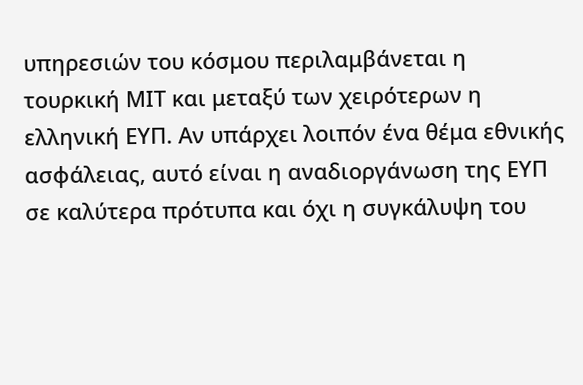υπηρεσιών του κόσμου περιλαμβάνεται η τουρκική ΜΙΤ και μεταξύ των χειρότερων η ελληνική ΕΥΠ. Αν υπάρχει λοιπόν ένα θέμα εθνικής ασφάλειας, αυτό είναι η αναδιοργάνωση της ΕΥΠ σε καλύτερα πρότυπα και όχι η συγκάλυψη του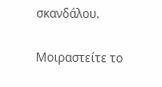σκανδάλου.

Μοιραστείτε το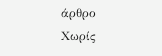άρθρο
Χωρίς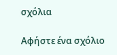σχόλια

Αφήστε ένα σχόλιο